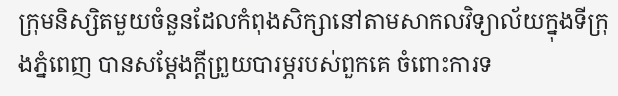ក្រុមនិស្សិតមួយចំនួនដែលកំពុងសិក្សានៅតាមសាកលវិទ្យាល័យក្នុងទីក្រុងភ្នំពេញ បានសម្ដែងក្តីព្រួយបារម្ភរបស់ពួកគេ ចំពោះការទ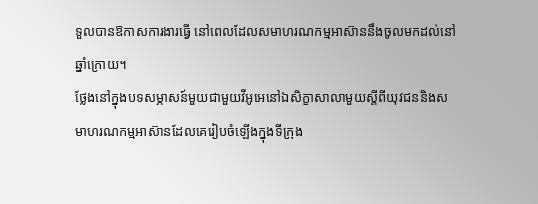ទួលបានឱកាសការងារធ្វើ នៅពេលដែលសមាហរណកម្មអាស៊ាននឹងចូលមកដល់នៅឆ្នាំក្រោយ។
ថ្លែងនៅក្នុងបទសម្ភាសន៍មួយជាមួយវីអូអេនៅឯសិក្ខាសាលាមួយស្តីពីយុវជននិងសមាហរណកម្មអាស៊ានដែលគេរៀបចំឡើងក្នុងទីក្រុង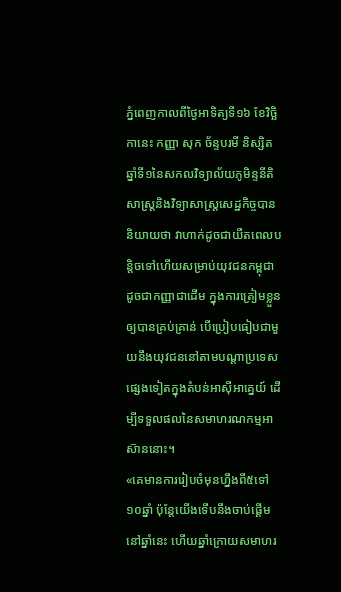ភ្នំពេញកាលពីថ្ងៃអាទិត្យទី១៦ ខែវិច្ឆិកានេះ កញ្ញា សុក ច័ន្ទបរមី និស្សិតឆ្នាំទី១នៃសកលវិទ្យាល័យភូមិន្ទនីតិសាស្ត្រនិងវិទ្យាសាស្ត្រសេដ្ឋកិច្ចបាននិយាយថា វាហាក់ដូចជាយឺតពេលបន្តិចទៅហើយសម្រាប់យុវជនកម្ពុជាដូចជាកញ្ញាជាដើម ក្នុងការត្រៀមខ្លួនឲ្យបានគ្រប់គ្រាន់ បើប្រៀបធៀបជាមួយនឹងយុវជននៅតាមបណ្ដាប្រទេសផ្សេងទៀតក្នុងតំបន់អាស៊ីអាគ្នេយ៍ ដើម្បីទទួលផលនៃសមាហរណកម្មអាស៊ាននោះ។
«គេមានការរៀបចំមុនហ្នឹងពី៥ទៅ១០ឆ្នាំ ប៉ុន្តែយើងទើបនឹងចាប់ផ្ដើមនៅឆ្នាំនេះ ហើយឆ្នាំក្រោយសមាហរ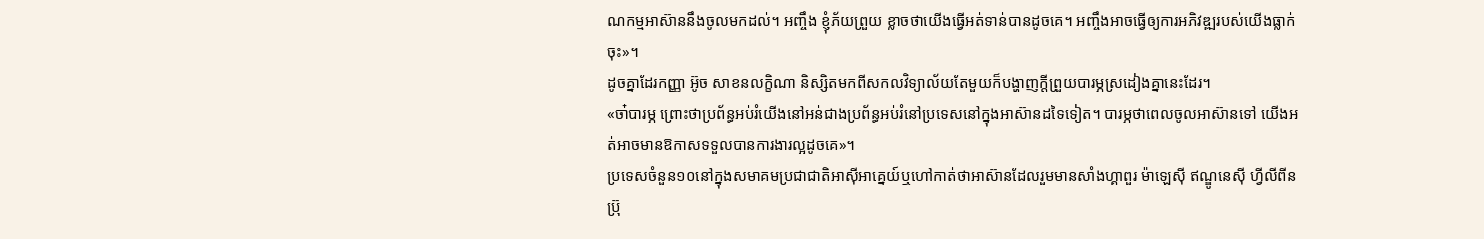ណកម្មអាស៊ាននឹងចូលមកដល់។ អញ្ចឹង ខ្ញុំភ័យព្រួយ ខ្លាចថាយើងធ្វើអត់ទាន់បានដូចគេ។ អញ្ចឹងអាចធ្វើឲ្យការអភិវឌ្ឍរបស់យើងធ្លាក់ចុះ»។
ដូចគ្នាដែរកញ្ញា អ៊ូច សាខនលក្ខិណា និស្សិតមកពីសកលវិទ្យាល័យតែមួយក៏បង្ហាញក្តីព្រួយបារម្ភស្រដៀងគ្នានេះដែរ។
«ចា៎បារម្ភ ព្រោះថាប្រព័ន្ធអប់រំយើងនៅអន់ជាងប្រព័ន្ធអប់រំនៅប្រទេសនៅក្នុងអាស៊ានដទៃទៀត។ បារម្ភថាពេលចូលអាស៊ានទៅ យើងអត់អាចមានឱកាសទទួលបានការងារល្អដូចគេ»។
ប្រទេសចំនួន១០នៅក្នុងសមាគមប្រជាជាតិអាស៊ីអាគ្នេយ៍ឬហៅកាត់ថាអាស៊ានដែលរួមមានសាំងហ្គាពួរ ម៉ាឡេស៊ី ឥណ្ឌូនេស៊ី ហ្វីលីពីន ប្រ៊ុ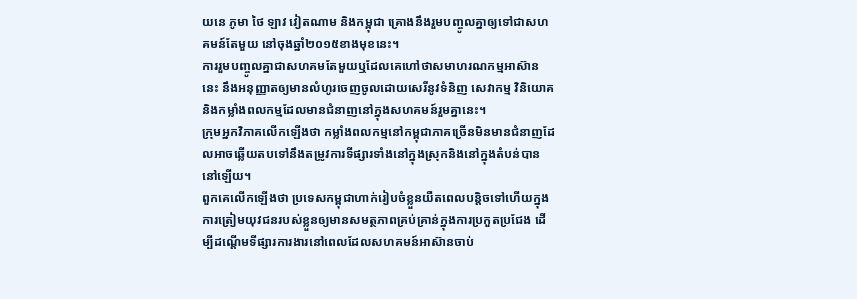យនេ ភូមា ថៃ ឡាវ វៀតណាម និងកម្ពុជា គ្រោងនឹងរួមបញ្ចូលគ្នាឲ្យទៅជាសហគមន៍តែមួយ នៅចុងឆ្នាំ២០១៥ខាងមុខនេះ។
ការរួមបញ្ចូលគ្នាជាសហគមតែមួយឬដែលគេហៅថាសមាហរណកម្មអាស៊ាននេះ នឹងអនុញ្ញាតឲ្យមានលំហូរចេញចូលដោយសេរីនូវទំនិញ សេវាកម្ម វិនិយោគនិងកម្លាំងពលកម្មដែលមានជំនាញនៅក្នុងសហគមន៍រួមគ្នានេះ។
ក្រុមអ្នកវិភាគលើកឡើងថា កម្លាំងពលកម្មនៅកម្ពុជាភាគច្រើនមិនមានជំនាញដែលអាចឆ្លើយតបទៅនឹងតម្រូវការទីផ្សារទាំងនៅក្នុងស្រុកនិងនៅក្នុងតំបន់បាននៅឡើយ។
ពួកគេលើកឡើងថា ប្រទេសកម្ពុជាហាក់រៀបចំខ្លួនយឺតពេលបន្តិចទៅហើយក្នុងការត្រៀមយុវជនរបស់ខ្លួនឲ្យមានសមត្ថភាពគ្រប់គ្រាន់ក្នុងការប្រកួតប្រជែង ដើម្បីដណ្ដើមទីផ្សារការងារនៅពេលដែលសហគមន៍អាស៊ានចាប់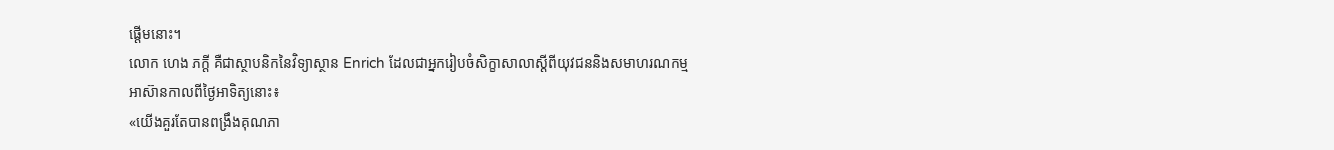ផ្តើមនោះ។
លោក ហេង ភក្តី គឺជាស្ថាបនិកនៃវិទ្យាស្ថាន Enrich ដែលជាអ្នករៀបចំសិក្ខាសាលាស្តីពីយុវជននិងសមាហរណកម្មអាស៊ានកាលពីថ្ងៃអាទិត្យនោះ៖
«យើងគួរតែបានពង្រឹងគុណភា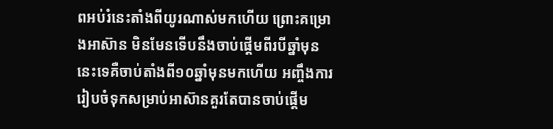ពអប់រំនេះតាំងពីយូរណាស់មកហើយ ព្រោះគម្រោងអាស៊ាន មិនមែនទើបនឹងចាប់ផ្តើមពីរបីឆ្នាំមុននេះទេគឺចាប់តាំងពី១០ឆ្នាំមុនមកហើយ អញ្ចឹងការរៀបចំទុកសម្រាប់អាស៊ានគួរតែបានចាប់ផ្តើម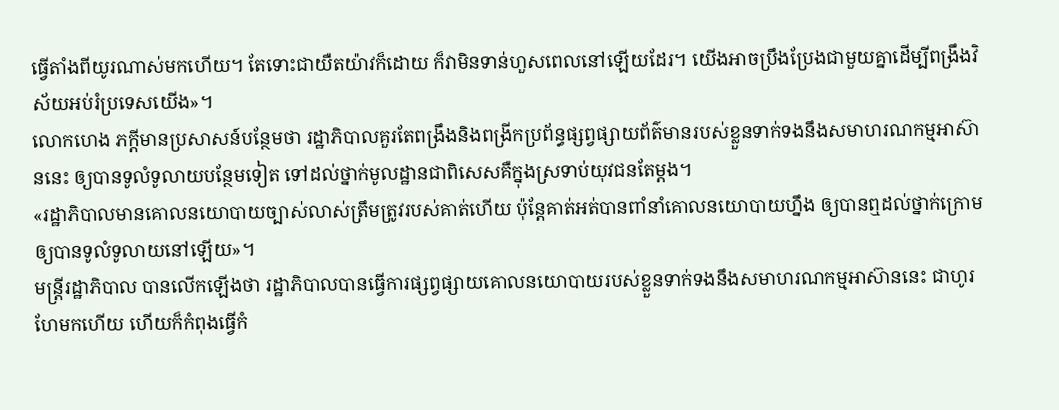ធ្វើតាំងពីយូរណាស់មកហើយ។ តែទោះជាយឺតយ៉ាវក៏ដោយ ក៏វាមិនទាន់ហួសពេលនៅឡើយដែរ។ យើងអាចប្រឹងប្រែងជាមួយគ្នាដើម្បីពង្រឹងវិស័យអប់រំប្រទេសយើង»។
លោកហេង ភក្តីមានប្រសាសន៍បន្ថែមថា រដ្ឋាភិបាលគួរតែពង្រឹងនិងពង្រីកប្រព័ន្ធផ្សព្វផ្សាយព័ត៌មានរបស់ខ្លួនទាក់ទងនឹងសមាហរណកម្មអាស៊ាននេះ ឲ្យបានទូលំទូលាយបន្ថែមទៀត ទៅដល់ថ្នាក់មូលដ្ឋានជាពិសេសគឺក្នុងស្រទាប់យុវជនតែម្តង។
«រដ្ឋាភិបាលមានគោលនយោបាយច្បាស់លាស់ត្រឹមត្រូវរបស់គាត់ហើយ ប៉ុន្តែគាត់អត់បានពាំនាំគោលនយោបាយហ្នឹង ឲ្យបានឮដល់ថ្នាក់ក្រោម ឲ្យបានទូលំទូលាយនៅឡើយ»។
មន្ត្រីរដ្ឋាភិបាល បានលើកឡើងថា រដ្ឋាភិបាលបានធ្វើការផ្សព្វផ្សាយគោលនយោបាយរបស់ខ្លួនទាក់ទងនឹងសមាហរណកម្មអាស៊ាននេះ ជាហូរហែមកហើយ ហើយក៏កំពុងធ្វើកំ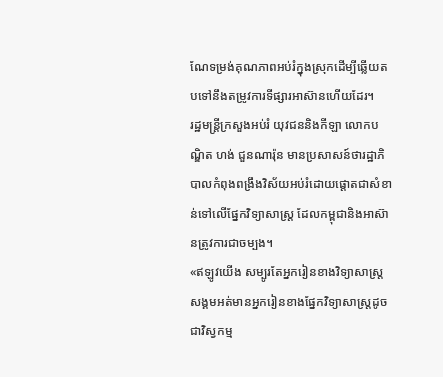ណែទម្រង់គុណភាពអប់រំក្នុងស្រុកដើម្បីឆ្លើយតបទៅនឹងតម្រូវការទីផ្សារអាស៊ានហើយដែរ។
រដ្ឋមន្ត្រីក្រសួងអប់រំ យុវជននិងកីឡា លោកបណ្ឌិត ហង់ ជួនណារ៉ុន មានប្រសាសន៍ថារដ្ឋាភិបាលកំពុងពង្រឹងវិស័យអប់រំដោយផ្ដោតជាសំខាន់ទៅលើផ្នែកវិទ្យាសាស្ត្រ ដែលកម្ពុជានិងអាស៊ានត្រូវការជាចម្បង។
«ឥឡូវយើង សម្បូរតែអ្នករៀនខាងវិទ្យាសាស្ត្រសង្គមអត់មានអ្នករៀនខាងផ្នែកវិទ្យាសាស្ត្រដូចជាវិស្វកម្ម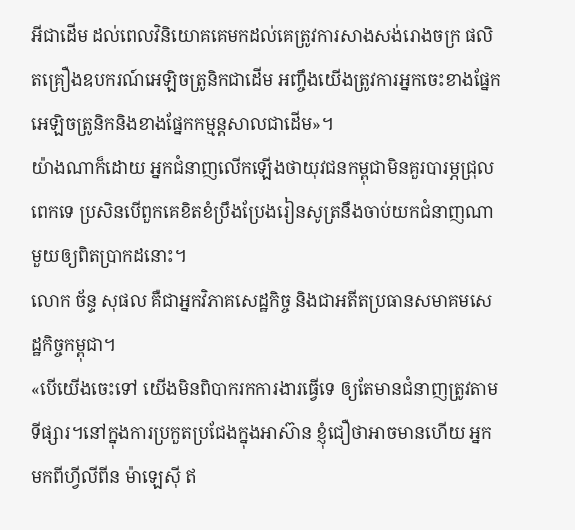អីជាដើម ដល់ពេលវិនិយោគគេមកដល់គេត្រូវការសាងសង់រោងចក្រ ផលិតគ្រឿងឧបករណ៍អេឡិចត្រូនិកជាដើម អញ្ចឹងយើងត្រូវការអ្នកចេះខាងផ្នែកអេឡិចត្រូនិកនិងខាងផ្នែកកម្មន្តសាលជាដើម»។
យ៉ាងណាក៏ដោយ អ្នកជំនាញលើកឡើងថាយុវជនកម្ពុជាមិនគួរបារម្ភជ្រុលពេកទេ ប្រសិនបើពួកគេខិតខំប្រឹងប្រែងរៀនសូត្រនឹងចាប់យកជំនាញណាមួយឲ្យពិតប្រាកដនោះ។
លោក ច័ន្ទ សុផល គឺជាអ្នកវិភាគសេដ្ឋកិច្ច និងជាអតីតប្រធានសមាគមសេដ្ឋកិច្ចកម្ពុជា។
«បើយើងចេះទៅ យើងមិនពិបាករកការងារធ្វើទេ ឲ្យតែមានជំនាញត្រូវតាមទីផ្សារ។នៅក្នុងការប្រកួតប្រជែងក្នុងអាស៊ាន ខ្ញុំជឿថាអាចមានហើយ អ្នកមកពីហ្វីលីពីន ម៉ាឡេស៊ី ឥ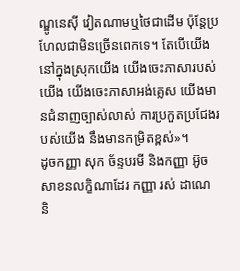ណ្ឌូនេស៊ី វៀតណាមឬថៃជាដើម ប៉ុន្តែប្រហែលជាមិនច្រើនពេកទេ។ តែបើយើងនៅក្នុងស្រុកយើង យើងចេះភាសារបស់យើង យើងចេះភាសាអង់គ្លេស យើងមានជំនាញច្បាស់លាស់ ការប្រកួតប្រជែងរបស់យើង នឹងមានកម្រិតខ្ពស់»។
ដូចកញ្ញា សុក ច័ន្ទបរមី និងកញ្ញា អ៊ូច សាខនលក្ខិណាដែរ កញ្ញា រស់ ដាណេ និ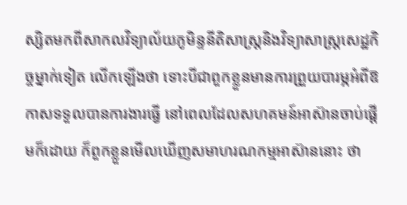ស្សិតមកពីសាកលវិទ្យាល័យភូមិន្ទនីតិសាស្ត្រនិងវិទ្យាសាស្ត្រសេដ្ឋកិច្ចម្នាក់ទៀត លើកឡើងថា ទោះបីជាពួកខ្លួនមានការព្រួយបារម្ភអំពីឱកាសទទួលបានការងារធ្វើ នៅពេលដែលសហគមន៍អាស៊ានចាប់ផ្តើមក៏ដោយ ក៏ពួកខ្លួនមើលឃើញសមាហរណកម្មអាស៊ាននោះ ថា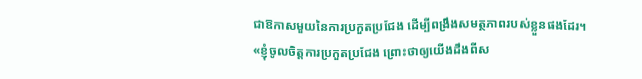ជាឱកាសមួយនៃការប្រកួតប្រជែង ដើម្បីពង្រឹងសមត្ថភាពរបស់ខ្លួនផងដែរ។
«ខ្ញុំចូលចិត្តការប្រកួតប្រជែង ព្រោះថាឲ្យយើងដឹងពីស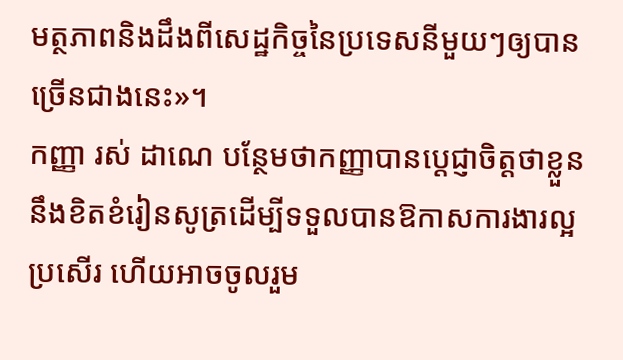មត្ថភាពនិងដឹងពីសេដ្ឋកិច្ចនៃប្រទេសនីមួយៗឲ្យបានច្រើនជាងនេះ»។
កញ្ញា រស់ ដាណេ បន្ថែមថាកញ្ញាបានប្តេជ្ញាចិត្តថាខ្លួននឹងខិតខំរៀនសូត្រដើម្បីទទួលបានឱកាសការងារល្អប្រសើរ ហើយអាចចូលរួម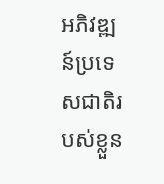អភិវឌ្ឍន៍ប្រទេសជាតិរបស់ខ្លួន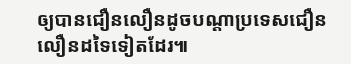ឲ្យបានជឿនលឿនដូចបណ្តាប្រទេសជឿនលឿនដទៃទៀតដែរ៕